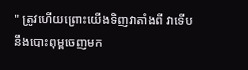" ត្រូវហើយព្រោះយើងទិញវាតាំងពី វាទើបនឹងបោះពុម្ពចេញមក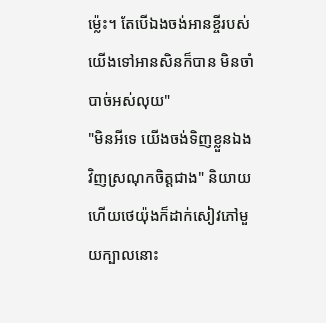ម្ល៉េះ។ តែបើឯងចង់អានខ្ចីរបស់យើងទៅអានសិនក៏បាន មិនចាំបាច់អស់លុយ"
"មិនអីទេ យើងចង់ទិញខ្លួនឯងវិញស្រណុកចិត្តជាង" និយាយហើយថេយ៉ុងក៏ដាក់សៀវភៅមួយក្បាលនោះ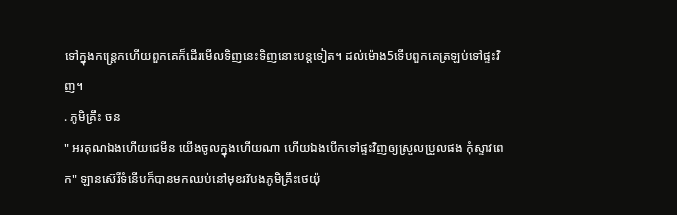ទៅក្នុងកន្ត្រេកហើយពួកគេក៏ដើរមើលទិញនេះទិញនោះបន្តទៀត។ ដល់ម៉ោង5ទើបពួកគេត្រឡប់ទៅផ្ទះវិញ។
. ភូមិគ្រឹះ ចន
" អរគុណឯងហើយជេមីន យើងចូលក្នុងហើយណា ហើយឯងបើកទៅផ្ទះវិញឲ្យស្រួលប្រួលផង កុំស្ទាវពេក" ឡានស៊េរីទំនើបក៏បានមកឈប់នៅមុខរវ៊បងភូមិគ្រឹះថេយ៉ុ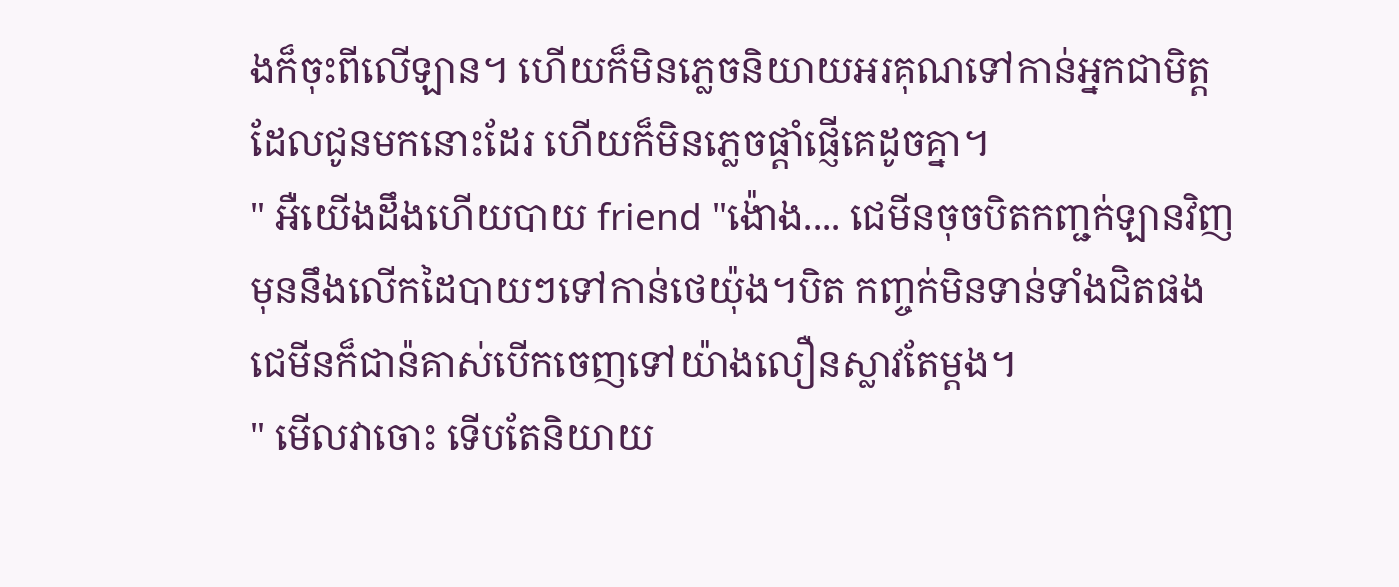ងក៏ចុះពីលើឡាន។ ហើយក៏មិនភ្លេចនិយាយអរគុណទៅកាន់អ្នកជាមិត្តដែលជូនមកនោះដែរ ហើយក៏មិនភ្លេចផ្តាំផ្ញើគេដូចគ្នា។
" អឺយើងដឹងហើយបាយ friend "ង៉ោង.... ជេមីនចុចបិតកញ្ជក់ឡានវិញមុននឹងលើកដៃបាយៗទៅកាន់ថេយ៉ុង។បិត កញ្ចក់មិនទាន់ទាំងជិតផងជេមីនក៏ជាន៉គាស់បើកចេញទៅយ៉ាងលឿនស្លាវតែម្តង។
" មើលវាចោះ ទើបតែនិយាយ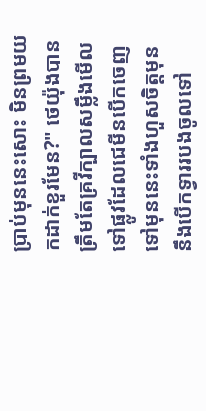ប្រាប់មុននេះសោះ មិនព្រមយកដាក់ខួរមែន?" ថេយ៉ុងបានត្រឹមតែគ្រវីក្បាលសម្លឹងមើលទៅផ្លូវដែលជេមីនបើកចេញទៅមុននេះទាំងហួសចិត្តមុននឹងបើកទ្វាររបងចូលទៅ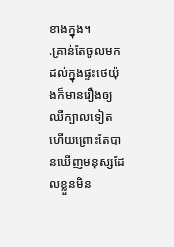ខាងក្នុង។
.គ្រាន់តែចូលមកដល់ក្នុងផ្ទះថេយ៉ុងក៏មានរឿងឲ្យឈឺក្បាលទៀតហើយព្រោះតែបានឃើញមនុស្សដែលខ្លួនមិន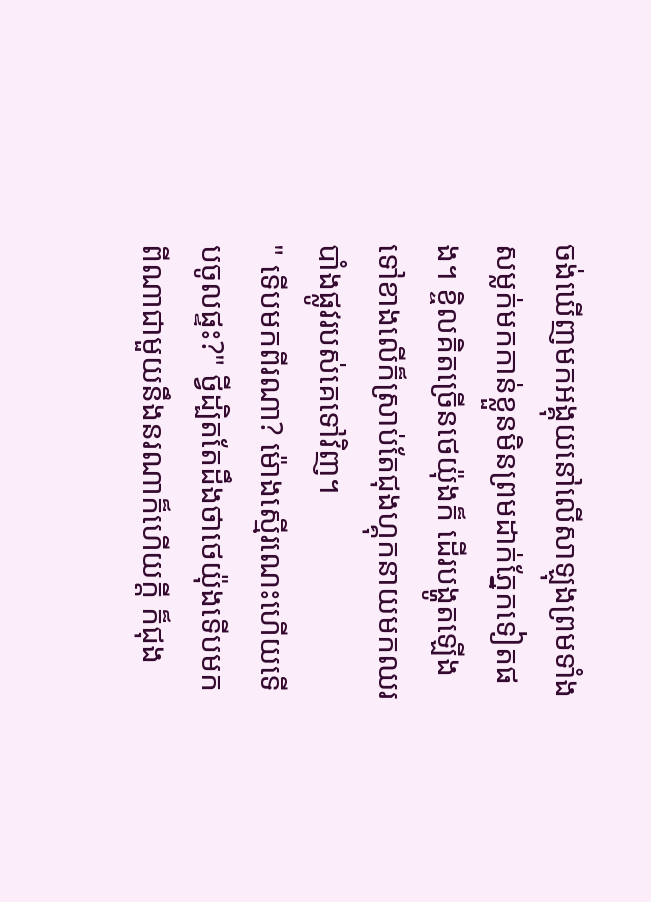ចង់ឃើញមកអង្គុយនៅលើសាឡុងព្រមទាំងសម្លក់មកកាន់ខ្លួនមិនព្រមដាក់ភ្នែកទៀតផង។ ខ្ចិលគិតច្រើនថេយ៉ុងក៏ ដើរបង្ហូតឡើងទៅខាងលើក៏ស្រាប់តែជុងហ្គុកនាយមកឈរបាំងផ្លូវរបស់គេទៅវិញ។
" ទើបមកពីរណា? ម៉ោងស្មើរណេះហើយទើបចូលផ្ទះ?" ថ្វីដ្បិតតែដឹងថាថេយ៉ុងទើបមកពីណាជាមួយនឹងនរណាក៏ហើយក្តី ក៏ជុង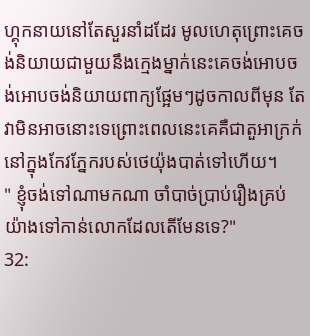ហ្គុកនាយនៅតែសួរនាំដដែរ មូលហេតុព្រោះគេចង់និយាយជាមួយនឹងក្មេងម្នាក់នេះគេចង់អោបចង់អោបចង់និយាយពាក្យផ្អែមៗដូចកាលពីមុន តែវាមិនអាចនោះទេព្រោះពេលនេះគេគឺជាតួអាក្រក់នៅក្នុងកែវភ្នែករបស់ថេយ៉ុងបាត់ទៅហើយ។
" ខ្ញុំចង់ទៅណាមកណា ចាំបាច់ប្រាប់រឿងគ្រប់យ៉ាងទៅកាន់លោកដែលតើមែនទេ?"
32: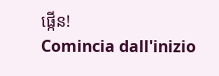ផ្កើន!
Comincia dall'inizio